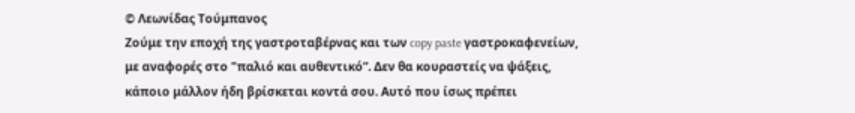© Λεωνίδας Τούμπανος
Ζούμε την εποχή της γαστροταβέρνας και των copy paste γαστροκαφενείων, με αναφορές στο "παλιό και αυθεντικό”. Δεν θα κουραστείς να ψάξεις, κάποιο μάλλον ήδη βρίσκεται κοντά σου. Αυτό που ίσως πρέπει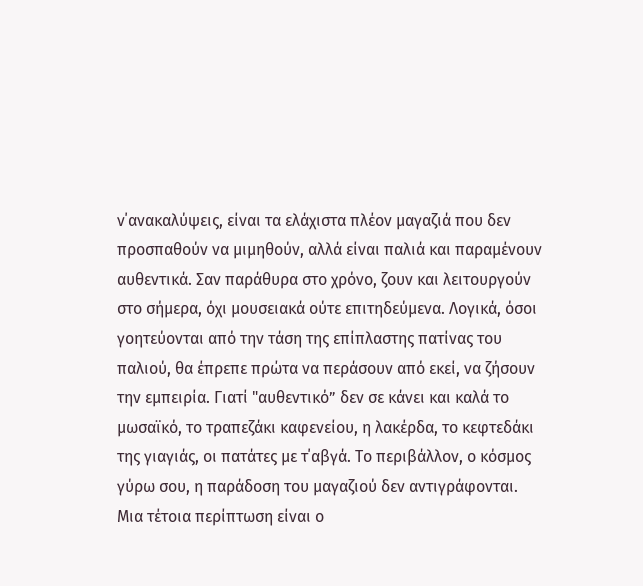ν΄ανακαλύψεις, είναι τα ελάχιστα πλέον μαγαζιά που δεν προσπαθούν να μιμηθούν, αλλά είναι παλιά και παραμένουν αυθεντικά. Σαν παράθυρα στο χρόνο, ζουν και λειτουργούν στο σήμερα, όχι μουσειακά ούτε επιτηδεύμενα. Λογικά, όσοι γοητεύονται από την τάση της επίπλαστης πατίνας του παλιού, θα έπρεπε πρώτα να περάσουν από εκεί, να ζήσουν την εμπειρία. Γιατί "αυθεντικό” δεν σε κάνει και καλά το μωσαϊκό, το τραπεζάκι καφενείου, η λακέρδα, το κεφτεδάκι της γιαγιάς, οι πατάτες με τ΄αβγά. Το περιβάλλον, ο κόσμος γύρω σου, η παράδοση του μαγαζιού δεν αντιγράφονται. Μια τέτοια περίπτωση είναι ο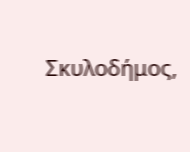Σκυλοδήμος,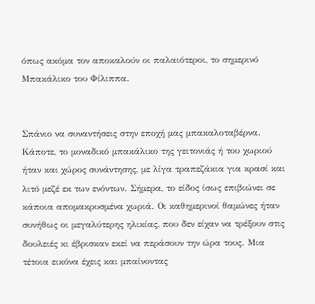όπως ακόμα τον αποκαλούν οι παλαιότεροι, το σημερινό Μπακάλικο του Φίλιππα.


Σπάνιο να συναντήσεις στην εποχή μας μπακαλοταβέρνα. Κάποτε, το μοναδικό μπακάλικο της γειτονιάς ή του χωριού ήταν και χώρος συνάντησης, με λίγα τραπεζάκια για κρασί και λιτό μεζέ εκ των ενόντων. Σήμερα, το είδος ίσως επιβιώνει σε κάποια απομακρυσμένα χωριά. Οι καθημερινοί θαμώνες ήταν συνήθως οι μεγαλύτερης ηλικίας, που δεν είχαν να τρέξουν στις δουλειές κι έβρισκαν εκεί να περάσουν την ώρα τους. Μια τέτοια εικόνα έχεις και μπαίνοντας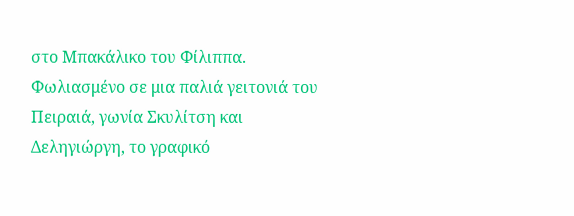στο Μπακάλικο του Φίλιππα.
Φωλιασμένο σε μια παλιά γειτονιά του Πειραιά, γωνία Σκυλίτση και Δεληγιώργη, το γραφικό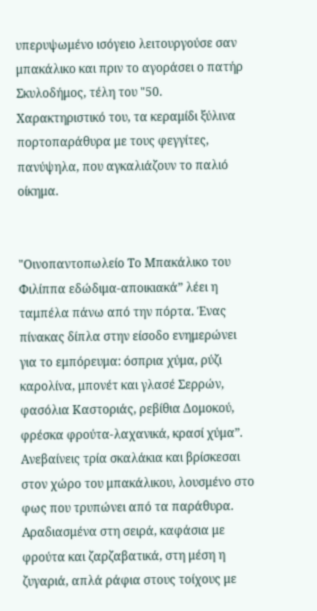υπερυψωμένο ισόγειο λειτουργούσε σαν μπακάλικο και πριν το αγοράσει ο πατήρ Σκυλοδήμος, τέλη του "50. Χαρακτηριστικό του, τα κεραμίδι ξύλινα πορτοπαράθυρα με τους φεγγίτες, πανύψηλα, που αγκαλιάζουν το παλιό οίκημα.


"Οινοπαντοπωλείο Το Μπακάλικο του Φιλίππα εδώδιμα-αποικιακά” λέει η ταμπέλα πάνω από την πόρτα. Ένας πίνακας δίπλα στην είσοδο ενημερώνει για το εμπόρευμα: όσπρια χύμα, ρύζι καρολίνα, μπονέτ και γλασέ Σερρών, φασόλια Καστοριάς, ρεβίθια Δομοκού, φρέσκα φρούτα-λαχανικά, κρασί χύμα”.
Ανεβαίνεις τρία σκαλάκια και βρίσκεσαι στον χώρο του μπακάλικου, λουσμένο στο φως που τρυπώνει από τα παράθυρα. Αραδιασμένα στη σειρά, καφάσια με φρούτα και ζαρζαβατικά, στη μέση η ζυγαριά, απλά ράφια στους τοίχους με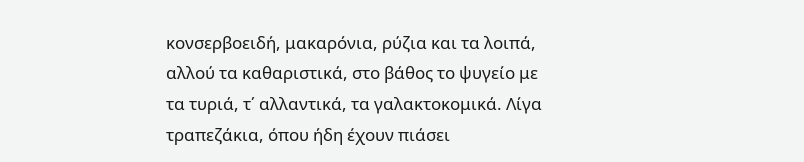κονσερβοειδή, μακαρόνια, ρύζια και τα λοιπά, αλλού τα καθαριστικά, στο βάθος το ψυγείο με τα τυριά, τ΄ αλλαντικά, τα γαλακτοκομικά. Λίγα τραπεζάκια, όπου ήδη έχουν πιάσει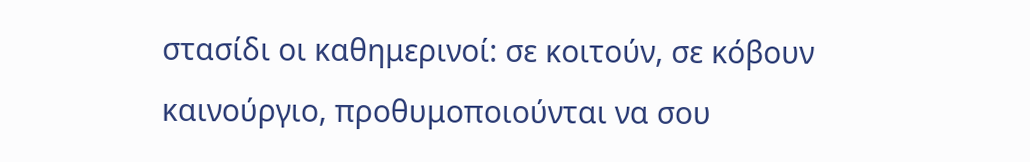στασίδι οι καθημερινοί: σε κοιτούν, σε κόβουν καινούργιο, προθυμοποιούνται να σου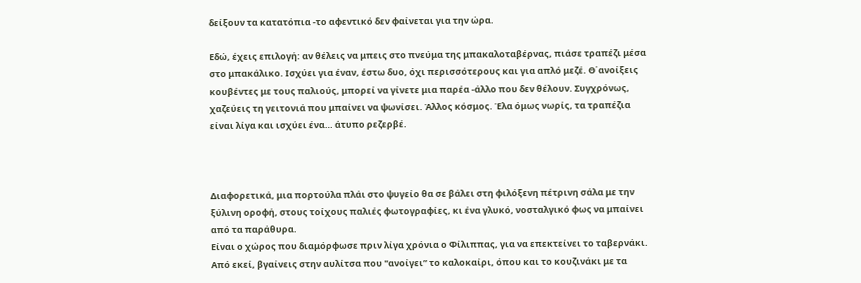δείξουν τα κατατόπια -το αφεντικό δεν φαίνεται για την ώρα.

Εδώ, έχεις επιλογή: αν θέλεις να μπεις στο πνεύμα της μπακαλοταβέρνας, πιάσε τραπέζι μέσα στο μπακάλικο. Ισχύει για έναν, έστω δυο, όχι περισσότερους και για απλό μεζέ. Θ΄ανοίξεις κουβέντες με τους παλιούς, μπορεί να γίνετε μια παρέα -άλλο που δεν θέλουν. Συγχρόνως, χαζεύεις τη γειτονιά που μπαίνει να ψωνίσει. Άλλος κόσμος. Έλα όμως νωρίς, τα τραπέζια είναι λίγα και ισχύει ένα… άτυπο ρεζερβέ.



Διαφορετικά, μια πορτούλα πλάι στο ψυγείο θα σε βάλει στη φιλόξενη πέτρινη σάλα με την ξύλινη οροφή, στους τοίχους παλιές φωτογραφίες, κι ένα γλυκό, νοσταλγικό φως να μπαίνει από τα παράθυρα.
Είναι ο χώρος που διαμόρφωσε πριν λίγα χρόνια ο Φίλιππας, για να επεκτείνει το ταβερνάκι. Από εκεί, βγαίνεις στην αυλίτσα που "ανοίγει” το καλοκαίρι, όπου και το κουζινάκι με τα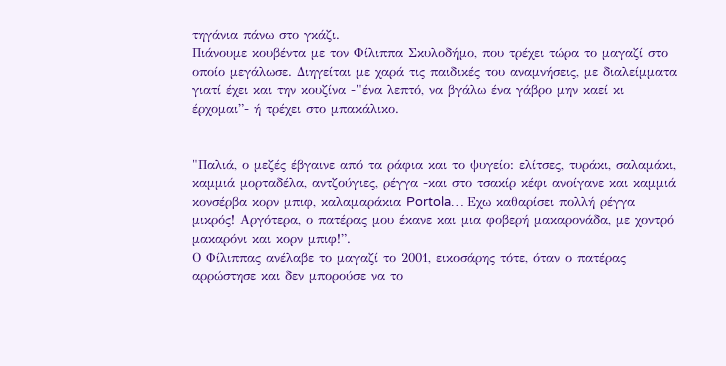τηγάνια πάνω στο γκάζι.
Πιάνουμε κουβέντα με τον Φίλιππα Σκυλοδήμο, που τρέχει τώρα το μαγαζί στο οποίο μεγάλωσε. Διηγείται με χαρά τις παιδικές του αναμνήσεις, με διαλείμματα γιατί έχει και την κουζίνα -"ένα λεπτό, να βγάλω ένα γάβρο μην καεί κι έρχομαι”- ή τρέχει στο μπακάλικο.


"Παλιά, ο μεζές έβγαινε από τα ράφια και το ψυγείο: ελίτσες, τυράκι, σαλαμάκι, καμμιά μορταδέλα, αντζούγιες, ρέγγα -και στο τσακίρ κέφι ανοίγανε και καμμιά κονσέρβα κορν μπιφ, καλαμαράκια Portola… Εχω καθαρίσει πολλή ρέγγα μικρός! Αργότερα, ο πατέρας μου έκανε και μια φοβερή μακαρονάδα, με χοντρό μακαρόνι και κορν μπιφ!”.
Ο Φίλιππας ανέλαβε το μαγαζί το 2001, εικοσάρης τότε, όταν ο πατέρας αρρώστησε και δεν μπορούσε να το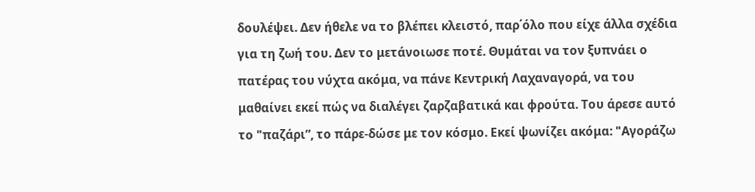δουλέψει. Δεν ήθελε να το βλέπει κλειστό, παρ΄όλο που είχε άλλα σχέδια για τη ζωή του. Δεν το μετάνοιωσε ποτέ. Θυμάται να τον ξυπνάει ο πατέρας του νύχτα ακόμα, να πάνε Κεντρική Λαχαναγορά, να του μαθαίνει εκεί πώς να διαλέγει ζαρζαβατικά και φρούτα. Του άρεσε αυτό το "παζάρι”, το πάρε-δώσε με τον κόσμο. Εκεί ψωνίζει ακόμα: "Αγοράζω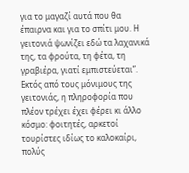για το μαγαζί αυτά που θα έπαιρνα και για το σπίτι μου. Η γειτονιά ψωνίζει εδώ τα λαχανικά της, τα φρούτα, τη φέτα, τη γραβιέρα, γιατί εμπιστεύεται”.
Εκτός από τους μόνιμους της γειτονιάς, η πληροφορία που πλέον τρέχει έχει φέρει κι άλλο κόσμο: φοιτητές, αρκετοί τουρίστες ιδίως το καλοκαίρι, πολύς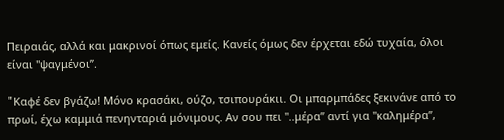Πειραιάς, αλλά και μακρινοί όπως εμείς. Κανείς όμως δεν έρχεται εδώ τυχαία, όλοι είναι "ψαγμένοι”.

"Kαφέ δεν βγάζω! Μόνο κρασάκι, ούζο, τσιπουράκιι. Οι μπαρμπάδες ξεκινάνε από το πρωί, έχω καμμιά πενηνταριά μόνιμους. Αν σου πει "..μέρα” αντί για "καλημέρα”,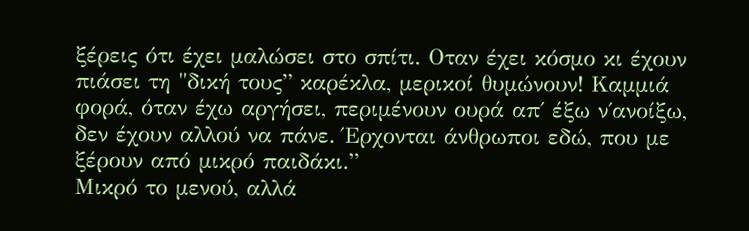ξέρεις ότι έχει μαλώσει στο σπίτι. Οταν έχει κόσμο κι έχουν πιάσει τη "δική τους” καρέκλα, μερικοί θυμώνουν! Καμμιά φορά, όταν έχω αργήσει, περιμένουν ουρά απ΄ έξω ν΄ανοίξω, δεν έχουν αλλού να πάνε. Έρχονται άνθρωποι εδώ, που με ξέρουν από μικρό παιδάκι.”
Μικρό το μενού, αλλά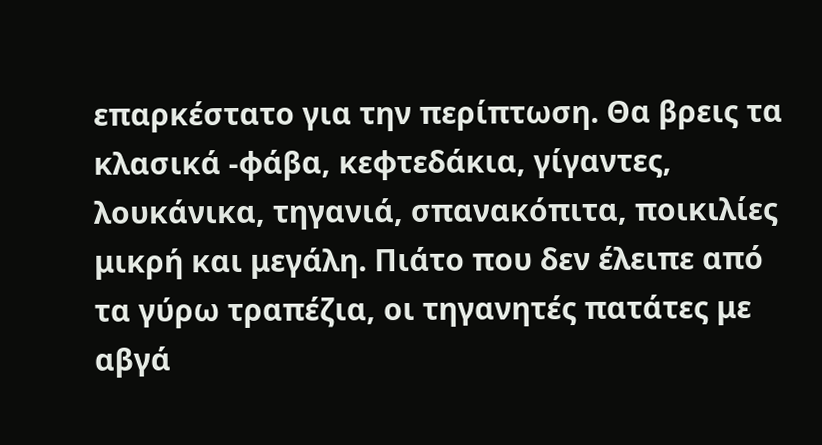επαρκέστατο για την περίπτωση. Θα βρεις τα κλασικά -φάβα, κεφτεδάκια, γίγαντες, λουκάνικα, τηγανιά, σπανακόπιτα, ποικιλίες μικρή και μεγάλη. Πιάτο που δεν έλειπε από τα γύρω τραπέζια, οι τηγανητές πατάτες με αβγά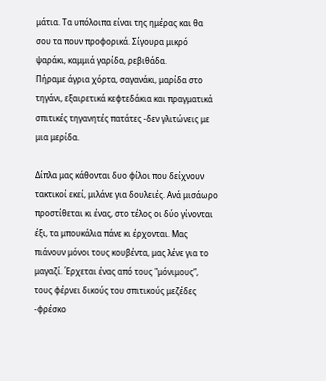μάτια. Τα υπόλοιπα είναι της ημέρας και θα σου τα πουν προφορικά. Σίγουρα μικρό ψαράκι, καμμιά γαρίδα, ρεβιθάδα.
Πήραμε άγρια χόρτα, σαγανάκι, μαρίδα στο τηγάνι, εξαιρετικά κεφτεδάκια και πραγματικά σπιτικές τηγανητές πατάτες -δεν γλιτώνεις με μια μερίδα.

Δίπλα μας κάθονται δυο φίλοι που δείχνουν τακτικοί εκεί, μιλάνε για δουλειές. Ανά μισάωρο προστίθεται κι ένας, στο τέλος οι δύο γίνονται έξι, τα μπουκάλια πάνε κι έρχονται. Μας πιάνουν μόνοι τους κουβέντα, μας λένε για το μαγαζί. Έρχεται ένας από τους "μόνιμους”, τους φέρνει δικούς του σπιτικούς μεζέδες -φρέσκο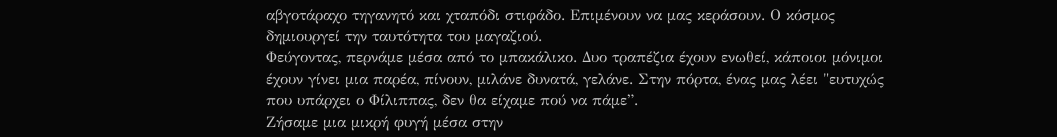αβγοτάραχο τηγανητό και χταπόδι στιφάδο. Επιμένουν να μας κεράσουν. Ο κόσμος δημιουργεί την ταυτότητα του μαγαζιού.
Φεύγοντας, περνάμε μέσα από το μπακάλικο. Δυο τραπέζια έχουν ενωθεί, κάποιοι μόνιμοι έχουν γίνει μια παρέα, πίνουν, μιλάνε δυνατά, γελάνε. Στην πόρτα, ένας μας λέει "ευτυχώς που υπάρχει ο Φίλιππας, δεν θα είχαμε πού να πάμε”.
Ζήσαμε μια μικρή φυγή μέσα στην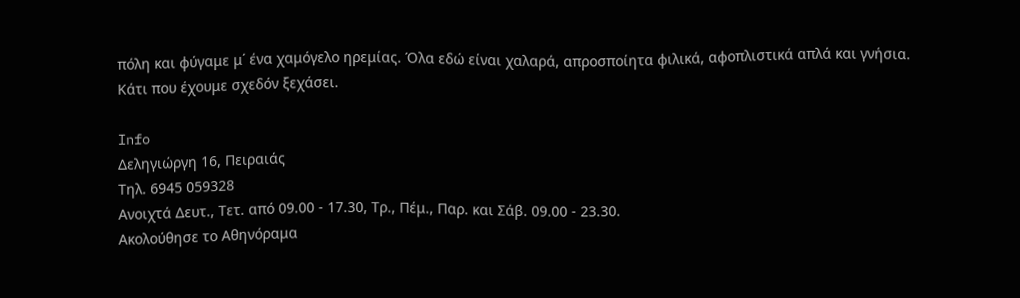πόλη και φύγαμε μ΄ ένα χαμόγελο ηρεμίας. Όλα εδώ είναι χαλαρά, απροσποίητα φιλικά, αφοπλιστικά απλά και γνήσια. Κάτι που έχουμε σχεδόν ξεχάσει.

Info
Δεληγιώργη 16, Πειραιάς
Τηλ. 6945 059328
Ανοιχτά Δευτ., Τετ. από 09.00 - 17.30, Τρ., Πέμ., Παρ. και Σάβ. 09.00 - 23.30.
Ακολούθησε το Αθηνόραμα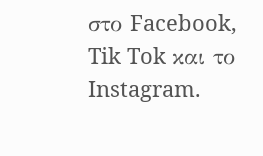στο Facebook, Tik Tok και το Instagram.